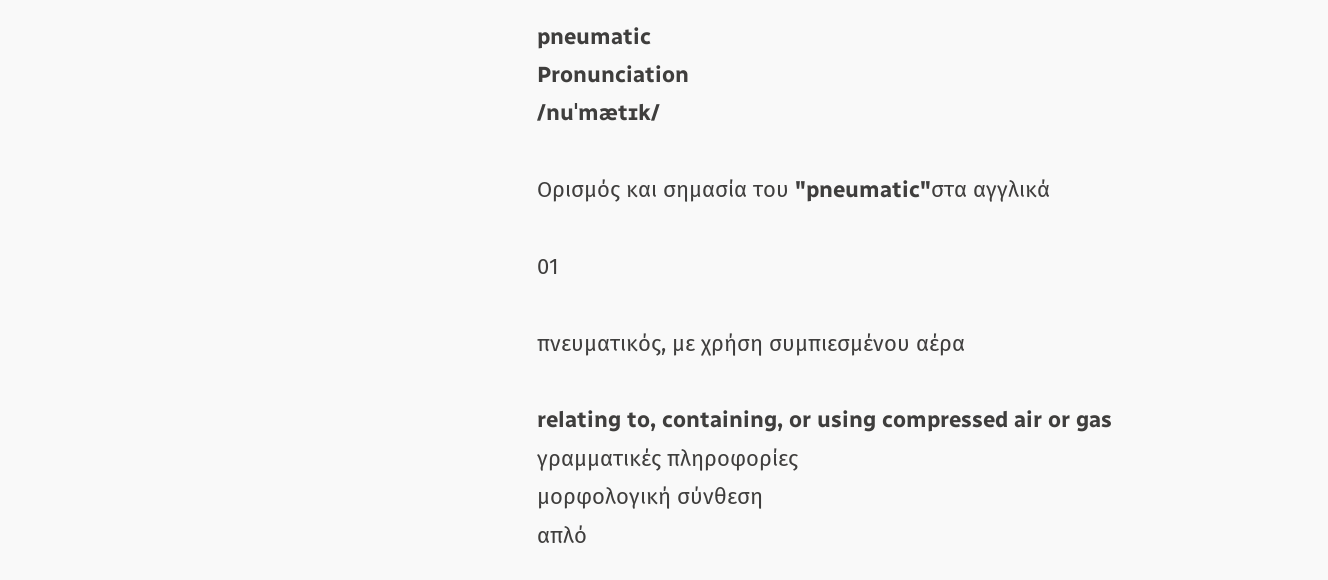pneumatic
Pronunciation
/nuˈmætɪk/

Ορισμός και σημασία του "pneumatic"στα αγγλικά

01

πνευματικός, με χρήση συμπιεσμένου αέρα

relating to, containing, or using compressed air or gas
γραμματικές πληροφορίες
μορφολογική σύνθεση
απλό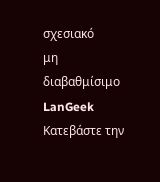σχεσιακό
μη διαβαθμίσιμο
LanGeek
Κατεβάστε την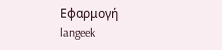Εφαρμογή
langeek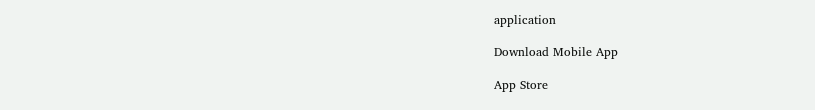application

Download Mobile App

App Store